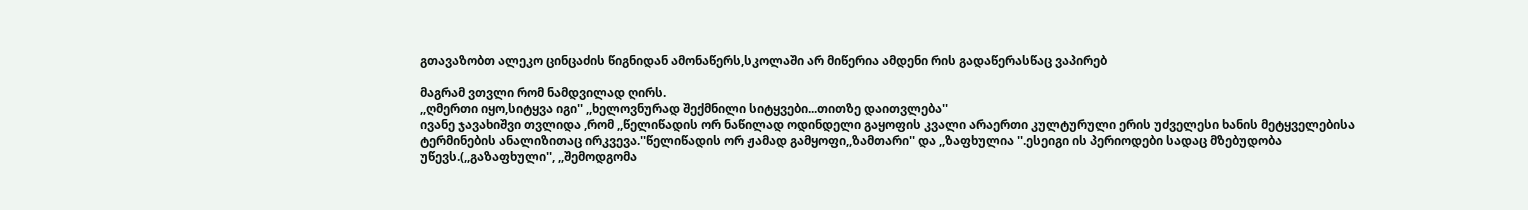გთავაზობთ ალეკო ცინცაძის წიგნიდან ამონაწერს,სკოლაში არ მიწერია ამდენი რის გადაწერასწაც ვაპირებ

მაგრამ ვთვლი რომ ნამდვილად ღირს.
,,ღმერთი იყო,სიტყვა იგი'' ,,ხელოვნურად შექმნილი სიტყვები...თითზე დაითვლება''
ივანე ჯავახიშვი თვლიდა ,რომ ,,წელიწადის ორ ნაწილად ოდინდელი გაყოფის კვალი არაერთი კულტურული ერის უძველესი ხანის მეტყველებისა ტერმინების ანალიზითაც ირკვევა.''წელიწადის ორ ჟამად გამყოფი,,ზამთარი'' და ,,ზაფხულია ''.ესეიგი ის პერიოდები სადაც მზებუდობა უწევს.(,,გაზაფხული'', ,,შემოდგომა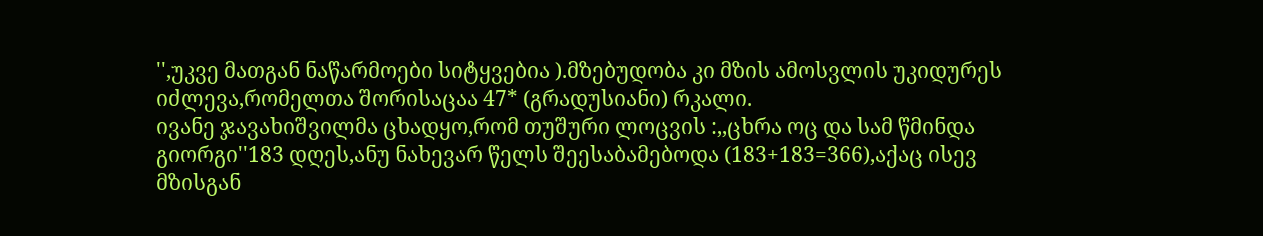'',უკვე მათგან ნაწარმოები სიტყვებია ).მზებუდობა კი მზის ამოსვლის უკიდურეს იძლევა,რომელთა შორისაცაა 47* (გრადუსიანი) რკალი.
ივანე ჯავახიშვილმა ცხადყო,რომ თუშური ლოცვის :,,ცხრა ოც და სამ წმინდა გიორგი''183 დღეს,ანუ ნახევარ წელს შეესაბამებოდა (183+183=366),აქაც ისევ მზისგან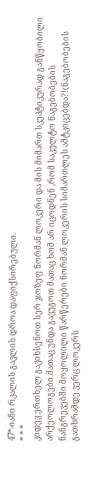47*-იანი რკალის გავლის დროა დაფიქსირებული.
* * *
კიდევ ერთხელ გავიხსენოთ სერ ჯოზეფ ნორმან ლოკერი და მის მიმართ სკეპტიკურად განწყობილი არქეოლოგები.მათაც უნდა გავუგოთ მათაც ხომ არ იცოდნენ ,რომ საკულტო ნაგებობების ნანგრევებში მოყოლილი წარწერები ნორმან ლოკერის სიმართლეს ამტკიცებდა?!(ნაგებობების გათხრამდე ვერც ლოკერს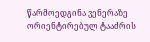წარმოედგინა ვენერაზე ორიენტირებულ ტააძრის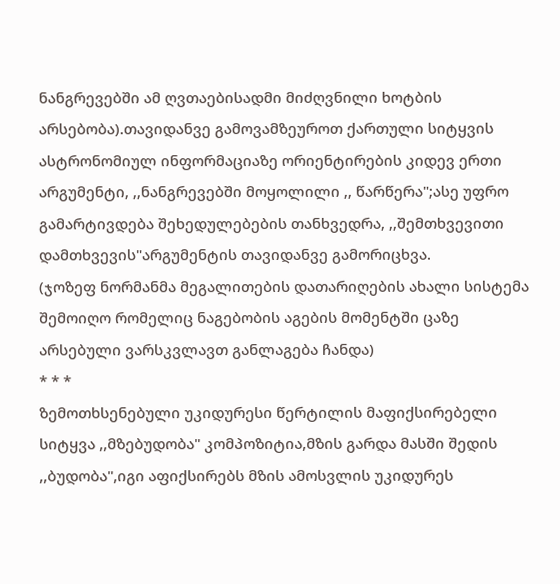ნანგრევებში ამ ღვთაებისადმი მიძღვნილი ხოტბის არსებობა).თავიდანვე გამოვამზეუროთ ქართული სიტყვის ასტრონომიულ ინფორმაციაზე ორიენტირების კიდევ ერთი არგუმენტი, ,,ნანგრევებში მოყოლილი ,, წარწერა";ასე უფრო გამარტივდება შეხედულებების თანხვედრა, ,,შემთხვევითი დამთხვევის"არგუმენტის თავიდანვე გამორიცხვა.
(ჯოზეფ ნორმანმა მეგალითების დათარიღების ახალი სისტემა შემოიღო რომელიც ნაგებობის აგების მომენტში ცაზე არსებული ვარსკვლავთ განლაგება ჩანდა)
* * *
ზემოთხსენებული უკიდურესი წერტილის მაფიქსირებელი სიტყვა ,,მზებუდობა" კომპოზიტია,მზის გარდა მასში შედის ,,ბუდობა",იგი აფიქსირებს მზის ამოსვლის უკიდურეს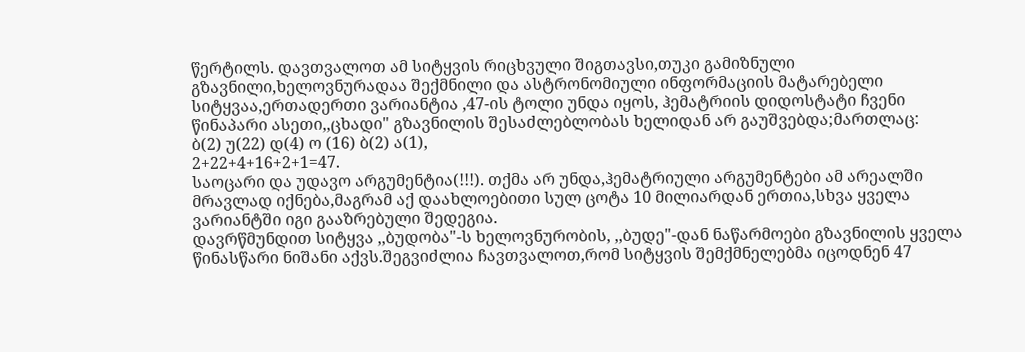წერტილს. დავთვალოთ ამ სიტყვის რიცხვული შიგთავსი,თუკი გამიზნული გზავნილი,ხელოვნურადაა შექმნილი და ასტრონომიული ინფორმაციის მატარებელი სიტყვაა,ერთადერთი ვარიანტია ,47-ის ტოლი უნდა იყოს, ჰემატრიის დიდოსტატი ჩვენი წინაპარი ასეთი,,ცხადი" გზავნილის შესაძლებლობას ხელიდან არ გაუშვებდა;მართლაც:
ბ(2) უ(22) დ(4) ო (16) ბ(2) ა(1),
2+22+4+16+2+1=47.
საოცარი და უდავო არგუმენტია(!!!). თქმა არ უნდა,ჰემატრიული არგუმენტები ამ არეალში მრავლად იქნება,მაგრამ აქ დაახლოებითი სულ ცოტა 10 მილიარდან ერთია,სხვა ყველა ვარიანტში იგი გააზრებული შედეგია.
დავრწმუნდით სიტყვა ,,ბუდობა"-ს ხელოვნურობის, ,,ბუდე"-დან ნაწარმოები გზავნილის ყველა წინასწარი ნიშანი აქვს.შეგვიძლია ჩავთვალოთ,რომ სიტყვის შემქმნელებმა იცოდნენ 47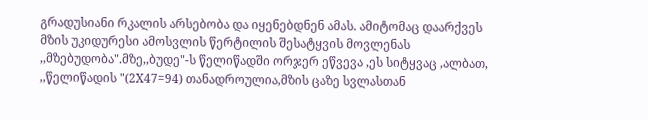გრადუსიანი რკალის არსებობა და იყენებდნენ ამას. ამიტომაც დაარქვეს მზის უკიდურესი ამოსვლის წერტილის შესატყვის მოვლენას ,,მზებუდობა".მზე,,ბუდე"-ს წელიწადში ორჯერ ეწვევა ,ეს სიტყვაც ,ალბათ, ,,წელიწადის "(2X47=94) თანადროულია,მზის ცაზე სვლასთან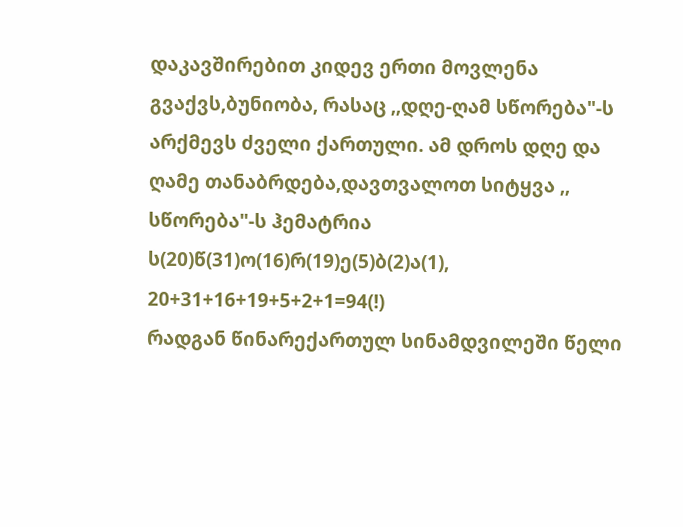დაკავშირებით კიდევ ერთი მოვლენა გვაქვს,ბუნიობა, რასაც ,,დღე-ღამ სწორება"-ს არქმევს ძველი ქართული. ამ დროს დღე და ღამე თანაბრდება,დავთვალოთ სიტყვა ,, სწორება"-ს ჰემატრია ს(20)წ(31)ო(16)რ(19)ე(5)ბ(2)ა(1),
20+31+16+19+5+2+1=94(!)
რადგან წინარექართულ სინამდვილეში წელი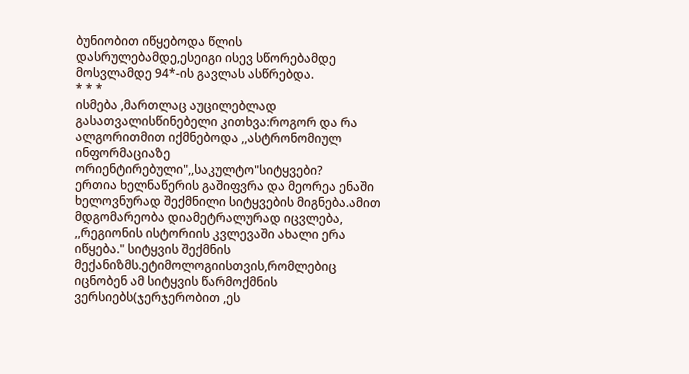ბუნიობით იწყებოდა წლის დასრულებამდე,ესეიგი ისევ სწორებამდე მოსვლამდე 94*-ის გავლას ასწრებდა.
* * *
ისმება ,მართლაც აუცილებლად გასათვალისწინებელი კითხვა:როგორ და რა ალგორითმით იქმნებოდა ,,ასტრონომიულ ინფორმაციაზე ორიენტირებული",,საკულტო"სიტყვები?
ერთია ხელნაწერის გაშიფვრა და მეორეა ენაში ხელოვნურად შექმნილი სიტყვების მიგნება.ამით მდგომარეობა დიამეტრალურად იცვლება, ,,რეგიონის ისტორიის კვლევაში ახალი ერა იწყება." სიტყვის შექმნის მექანიზმს.ეტიმოლოგიისთვის,რომლებიც იცნობენ ამ სიტყვის წარმოქმნის ვერსიებს(ჯერჯერობით ,ეს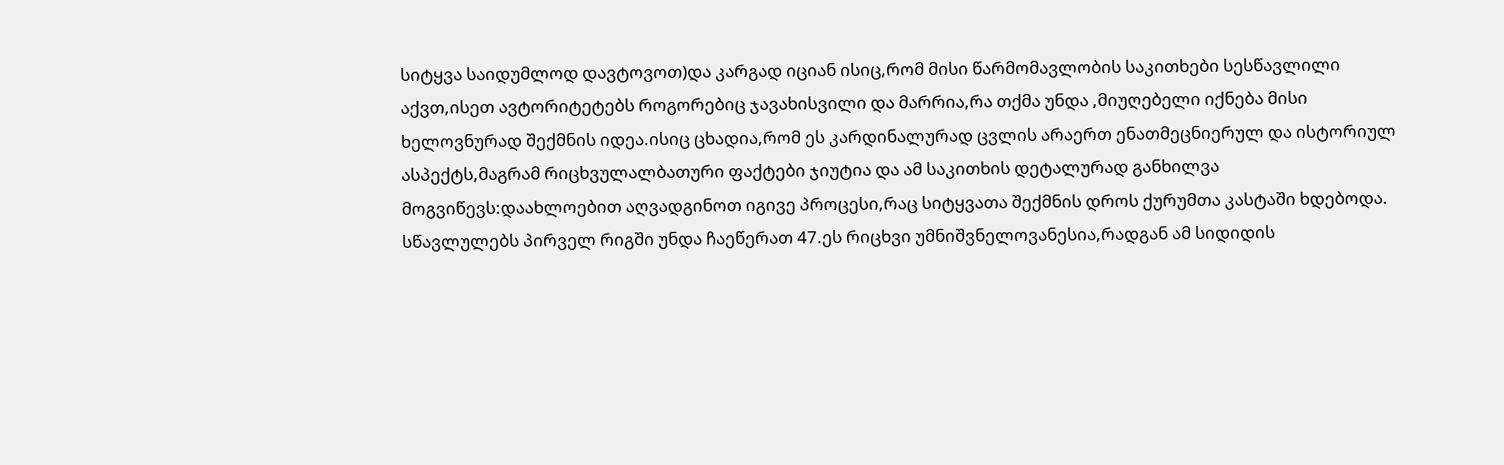სიტყვა საიდუმლოდ დავტოვოთ)და კარგად იციან ისიც,რომ მისი წარმომავლობის საკითხები სესწავლილი აქვთ,ისეთ ავტორიტეტებს როგორებიც ჯავახისვილი და მარრია,რა თქმა უნდა ,მიუღებელი იქნება მისი ხელოვნურად შექმნის იდეა.ისიც ცხადია,რომ ეს კარდინალურად ცვლის არაერთ ენათმეცნიერულ და ისტორიულ ასპექტს,მაგრამ რიცხვულალბათური ფაქტები ჯიუტია და ამ საკითხის დეტალურად განხილვა მოგვიწევს:დაახლოებით აღვადგინოთ იგივე პროცესი,რაც სიტყვათა შექმნის დროს ქურუმთა კასტაში ხდებოდა.
სწავლულებს პირველ რიგში უნდა ჩაეწერათ 47.ეს რიცხვი უმნიშვნელოვანესია,რადგან ამ სიდიდის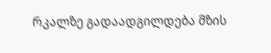რკალზე გადაადგილდება მზის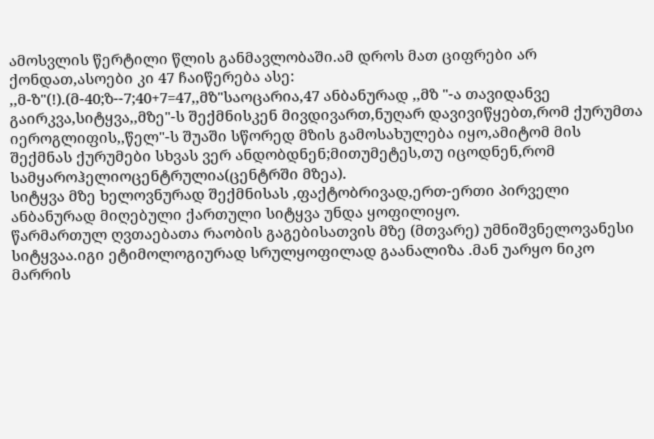ამოსვლის წერტილი წლის განმავლობაში.ამ დროს მათ ციფრები არ ქონდათ,ასოები კი 47 ჩაიწერება ასე:
,,მ-ზ"(!).(მ-40;ზ--7;40+7=47,,მზ"საოცარია,47 ანბანურად ,,მზ "-ა თავიდანვე გაირკვა,სიტყვა,,მზე"-ს შექმნისკენ მივდივართ,ნუღარ დავივიწყებთ,რომ ქურუმთა იეროგლიფის,,წელ"-ს შუაში სწორედ მზის გამოსახულება იყო,ამიტომ მის შექმნას ქურუმები სხვას ვერ ანდობდნენ;მითუმეტეს,თუ იცოდნენ,რომ სამყაროჰელიოცენტრულია(ცენტრში მზეა).
სიტყვა მზე ხელოვნურად შექმნისას ,ფაქტობრივად,ერთ-ერთი პირველი ანბანურად მიღებული ქართული სიტყვა უნდა ყოფილიყო.
წარმართულ ღვთაებათა რაობის გაგებისათვის მზე (მთვარე) უმნიშვნელოვანესი სიტყვაა.იგი ეტიმოლოგიურად სრულყოფილად გაანალიზა .მან უარყო ნიკო მარრის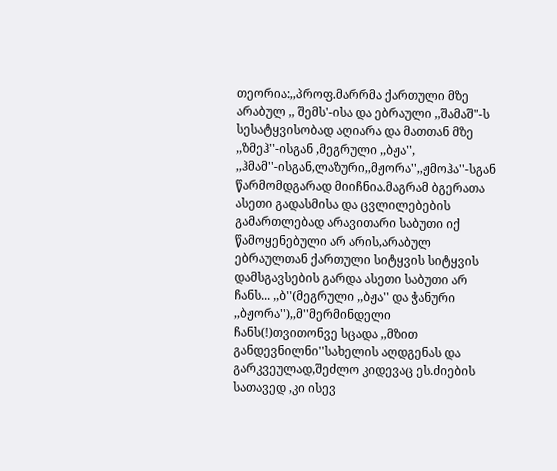თეორია:,,პროფ.მარრმა ქართული მზე არაბულ ,, შემს'-ისა და ებრაული ,,შამაშ"-ს სესატყვისობად აღიარა და მათთან მზე ,,ზმეჰ''-ისგან ,მეგრული ,,ბჟა'', ,,ჰმამ''-ისგან,ლაზური,,მჟორა'',,ჟმოჰა''-სგან წარმომდგარად მიიჩნია.მაგრამ ბგერათა ასეთი გადასმისა და ცვლილებების გამართლებად არავითარი საბუთი იქ წამოყენებული არ არის,არაბულ ებრაულთან ქართული სიტყვის სიტყვის დამსგავსების გარდა ასეთი საბუთი არ ჩანს... ,,ბ''(მეგრული ,,ბჟა'' და ჭანური ,,ბჟორა''),,მ''მერმინდელი ჩანს(!)თვითონვე სცადა ,,მზით განდევნილნი''სახელის აღდგენას და გარკვეულად,შეძლო კიდევაც ეს.ძიების სათავედ ,კი ისევ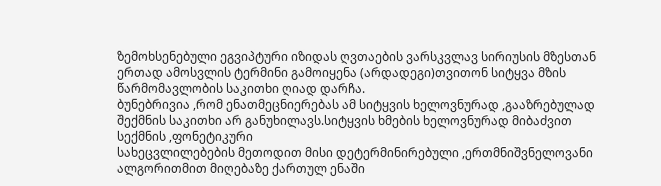ზემოხსენებული ეგვიპტური იზიდას ღვთაების ვარსკვლავ სირიუსის მზესთან ერთად ამოსვლის ტერმინი გამოიყენა (არდადეგი)თვითონ სიტყვა მზის წარმომავლობის საკითხი ღიად დარჩა.
ბუნებრივია ,რომ ენათმეცნიერებას ამ სიტყვის ხელოვნურად ,გააზრებულად შექმნის საკითხი არ განუხილავს.სიტყვის ხმების ხელოვნურად მიბაძვით სექმნის ,ფონეტიკური
სახეცვლილებების მეთოდით მისი დეტერმინირებული ,ერთმნიშვნელოვანი ალგორითმით მიღებაზე ქართულ ენაში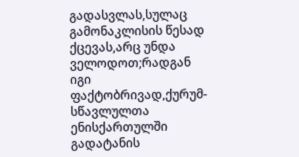გადასვლას,სულაც გამონაკლისის წესად ქცევას,არც უნდა ველოდოთ;რადგან იგი ფაქტობრივად,ქურუმ-სწავლულთა ენისქართულში გადატანის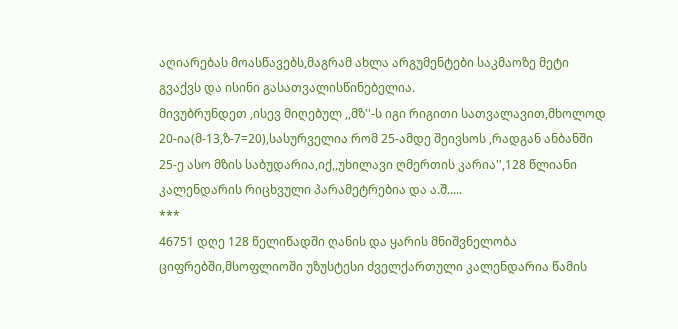აღიარებას მოასწავებს,მაგრამ ახლა არგუმენტები საკმაოზე მეტი გვაქვს და ისინი გასათვალისწინებელია.
მივუბრუნდეთ ,ისევ მიღებულ ,,მზ''-ს იგი რიგითი სათვალავით,მხოლოდ 20-ია(მ-13,ზ-7=20),სასურველია რომ 25-ამდე შეივსოს ,რადგან ანბანში 25-ე ასო მზის საბუდარია,იქ,,უხილავი ღმერთის კარია'',128 წლიანი კალენდარის რიცხვული პარამეტრებია და ა.შ.....
***
46751 დღე 128 წელიწადში ღანის და ყარის მნიშვნელობა ციფრებში,მსოფლიოში უზუსტესი ძველქართული კალენდარია წამის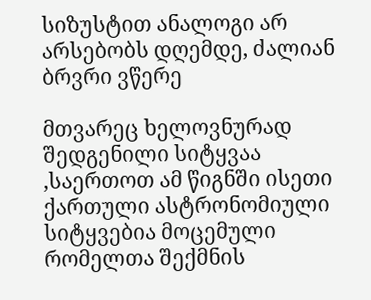სიზუსტით ანალოგი არ არსებობს დღემდე, ძალიან ბრვრი ვწერე

მთვარეც ხელოვნურად შედგენილი სიტყვაა ,საერთოთ ამ წიგნში ისეთი ქართული ასტრონომიული სიტყვებია მოცემული რომელთა შექმნის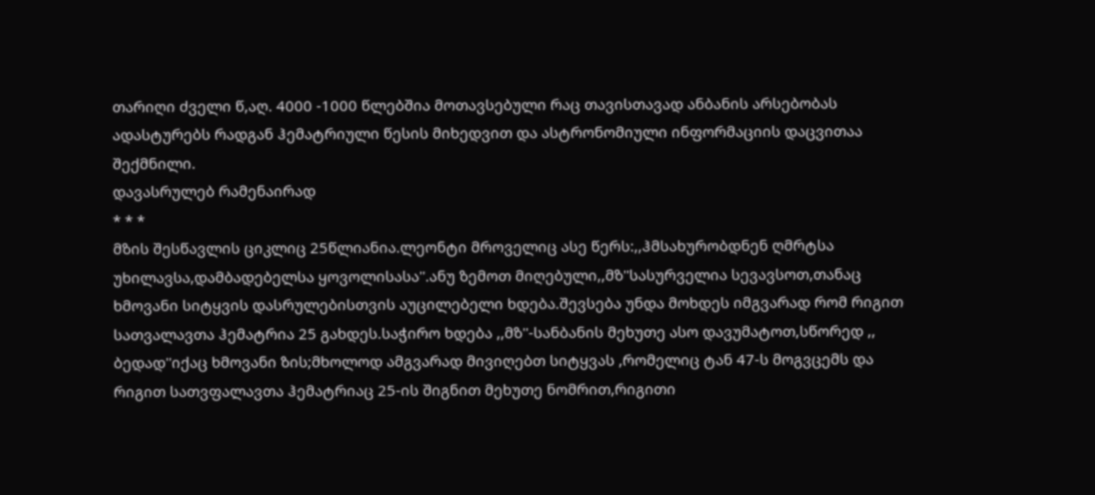თარიღი ძველი წ,აღ. 4000 -1000 წლებშია მოთავსებული რაც თავისთავად ანბანის არსებობას ადასტურებს რადგან ჰემატრიული წესის მიხედვით და ასტრონომიული ინფორმაციის დაცვითაა შექმნილი.
დავასრულებ რამენაირად
* * *
მზის შესწავლის ციკლიც 25წლიანია.ლეონტი მროველიც ასე წერს:,,ჰმსახურობდნენ ღმრტსა უხილავსა,დამბადებელსა ყოვოლისასა''.ანუ ზემოთ მიღებული,,მზ''სასურველია სევავსოთ,თანაც ხმოვანი სიტყვის დასრულებისთვის აუცილებელი ხდება.შევსება უნდა მოხდეს იმგვარად რომ რიგით სათვალავთა ჰემატრია 25 გახდეს.საჭირო ხდება ,,მზ''-სანბანის მეხუთე ასო დავუმატოთ,სწორედ ,, ბედად''იქაც ხმოვანი ზის;მხოლოდ ამგვარად მივიღებთ სიტყვას ,რომელიც ტან 47-ს მოგვცემს და რიგით სათვფალავთა ჰემატრიაც 25-ის შიგნით მეხუთე ნომრით,რიგითი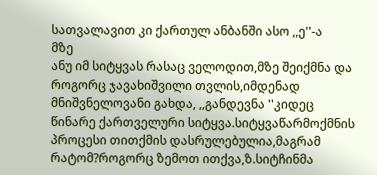სათვალავით კი ქართულ ანბანში ასო ,,ე''-ა
მზე
ანუ იმ სიტყვას რასაც ველოდით,მზე შეიქმნა და როგორც ჯავახიშვილი თვლის,იმდენად მნიშვნელოვანი გახდა, ,,განდევნა ''კიდეც წინარე ქართველური სიტყვა.სიტყვაწარმოქმნის პროცესი თითქმის დასრულებულია,მაგრამ რატომ?როგორც ზემოთ ითქვა,ზ.სიტჩინმა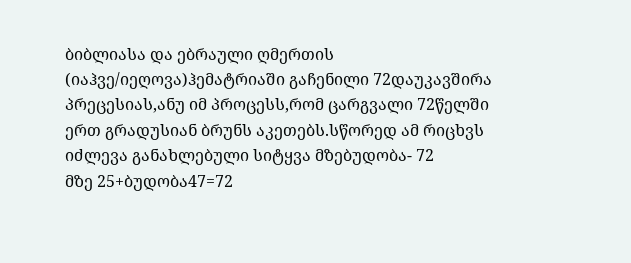ბიბლიასა და ებრაული ღმერთის (იაჰვე/იეღოვა)ჰემატრიაში გაჩენილი 72დაუკავშირა პრეცესიას,ანუ იმ პროცესს,რომ ცარგვალი 72წელში ერთ გრადუსიან ბრუნს აკეთებს.სწორედ ამ რიცხვს იძლევა განახლებული სიტყვა მზებუდობა- 72
მზე 25+ბუდობა47=72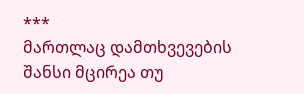***
მართლაც დამთხვევების შანსი მცირეა თუ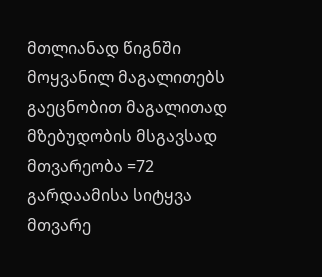მთლიანად წიგნში მოყვანილ მაგალითებს გაეცნობით მაგალითად მზებუდობის მსგავსად მთვარეობა =72 გარდაამისა სიტყვა მთვარე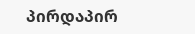პირდაპირ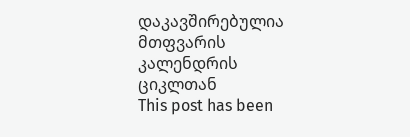დაკავშირებულია მთფვარის კალენდრის ციკლთან
This post has been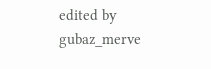edited by gubaz_merve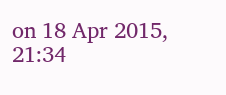on 18 Apr 2015, 21:34